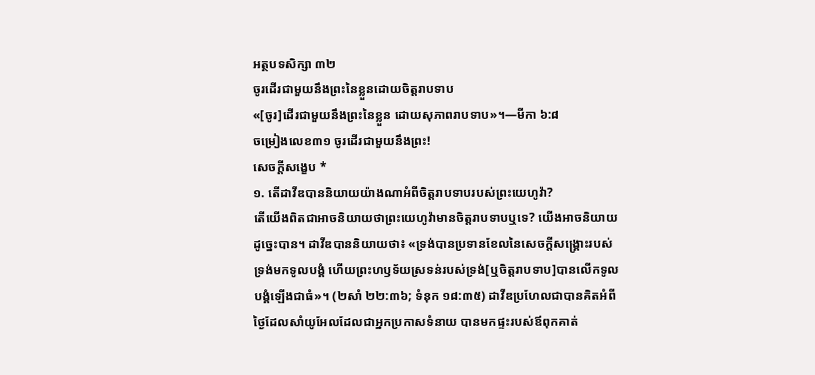អត្ថបទសិក្សា ៣២
ចូរដើរជាមួយនឹងព្រះនៃខ្លួនដោយចិត្តរាបទាប
«[ចូរ]ដើរជាមួយនឹងព្រះនៃខ្លួន ដោយសុភាពរាបទាប»។—មីកា ៦:៨
ចម្រៀងលេខ៣១ ចូរដើរជាមួយនឹងព្រះ!
សេចក្ដីសង្ខេប *
១. តើដាវីឌបាននិយាយយ៉ាងណាអំពីចិត្តរាបទាបរបស់ព្រះយេហូវ៉ា?
តើយើងពិតជាអាចនិយាយថាព្រះយេហូវ៉ាមានចិត្តរាបទាបឬទេ? យើងអាចនិយាយដូច្នេះបាន។ ដាវីឌបាននិយាយថា៖ «ទ្រង់បានប្រទានខែលនៃសេចក្ដីសង្គ្រោះរបស់ទ្រង់មកទូលបង្គំ ហើយព្រះហឫទ័យស្រទន់របស់ទ្រង់[ឬចិត្តរាបទាប]បានលើកទូលបង្គំឡើងជាធំ»។ (២សាំ ២២:៣៦; ទំនុក ១៨:៣៥) ដាវីឌប្រហែលជាបានគិតអំពីថ្ងៃដែលសាំយូអែលដែលជាអ្នកប្រកាសទំនាយ បានមកផ្ទះរបស់ឪពុកគាត់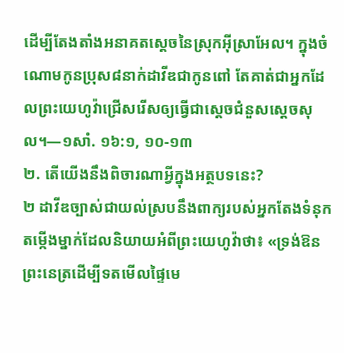ដើម្បីតែងតាំងអនាគតស្ដេចនៃស្រុកអ៊ីស្រាអែល។ ក្នុងចំណោមកូនប្រុស៨នាក់ដាវីឌជាកូនពៅ តែគាត់ជាអ្នកដែលព្រះយេហូវ៉ាជ្រើសរើសឲ្យធ្វើជាស្ដេចជំនួសស្ដេចសុល។—១សាំ. ១៦:១, ១០-១៣
២. តើយើងនឹងពិចារណាអ្វីក្នុងអត្ថបទនេះ?
២ ដាវីឌច្បាស់ជាយល់ស្របនឹងពាក្យរបស់អ្នកតែងទំនុកតម្កើងម្នាក់ដែលនិយាយអំពីព្រះយេហូវ៉ាថា៖ «ទ្រង់ឱនព្រះនេត្រដើម្បីទតមើលផ្ទៃមេ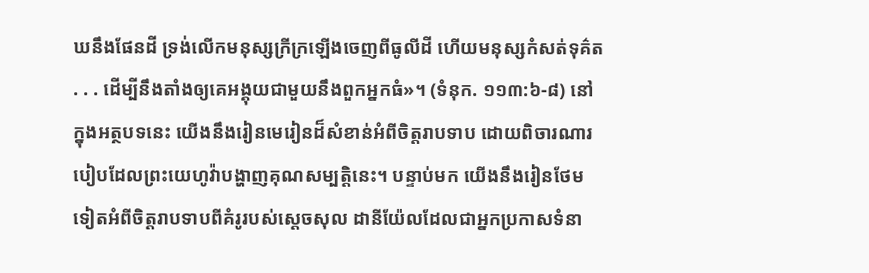ឃនឹងផែនដី ទ្រង់លើកមនុស្សក្រីក្រឡើងចេញពីធូលីដី ហើយមនុស្សកំសត់ទុគ៌ត . . . ដើម្បីនឹងតាំងឲ្យគេអង្គុយជាមួយនឹងពួកអ្នកធំ»។ (ទំនុក. ១១៣:៦-៨) នៅក្នុងអត្ថបទនេះ យើងនឹងរៀនមេរៀនដ៏សំខាន់អំពីចិត្តរាបទាប ដោយពិចារណារបៀបដែលព្រះយេហូវ៉ាបង្ហាញគុណសម្បត្តិនេះ។ បន្ទាប់មក យើងនឹងរៀនថែមទៀតអំពីចិត្តរាបទាបពីគំរូរបស់ស្ដេចសុល ដានីយ៉ែលដែលជាអ្នកប្រកាសទំនា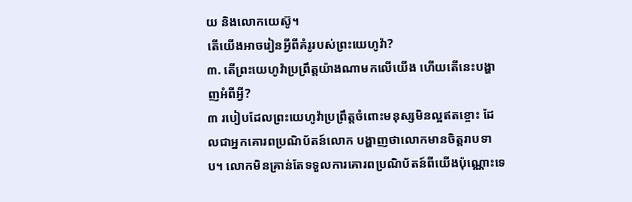យ និងលោកយេស៊ូ។
តើយើងអាចរៀនអ្វីពីគំរូរបស់ព្រះយេហូវ៉ា?
៣. តើព្រះយេហូវ៉ាប្រព្រឹត្តយ៉ាងណាមកលើយើង ហើយតើនេះបង្ហាញអំពីអ្វី?
៣ របៀបដែលព្រះយេហូវ៉ាប្រព្រឹត្តចំពោះមនុស្សមិនល្អឥតខ្ចោះ ដែលជាអ្នកគោរពប្រណិប័តន៍លោក បង្ហាញថាលោកមានចិត្តរាបទាប។ លោកមិនគ្រាន់តែទទួលការគោរពប្រណិប័តន៍ពីយើងប៉ុណ្ណោះទេ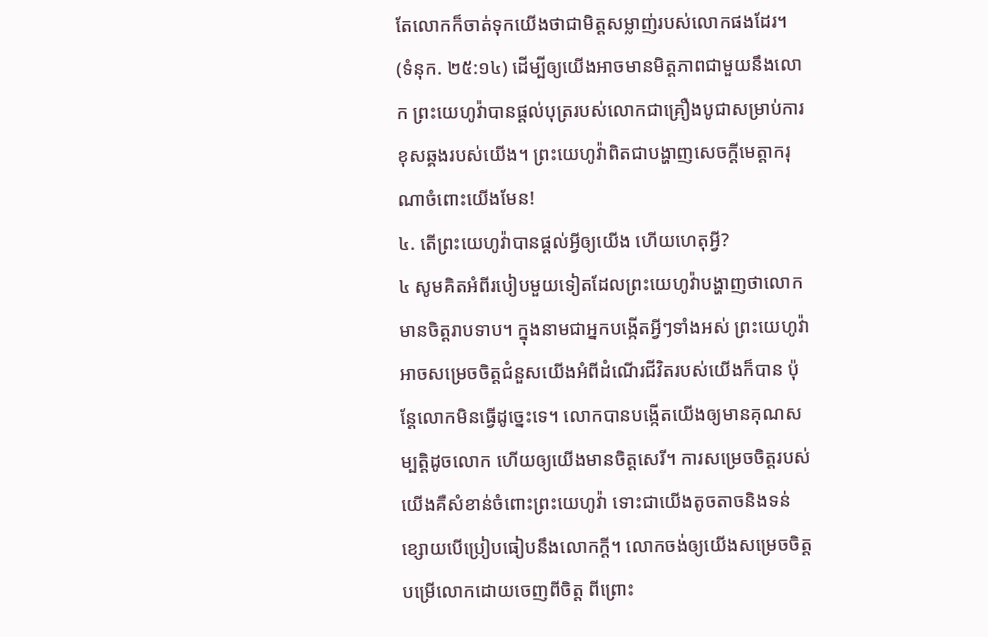តែលោកក៏ចាត់ទុកយើងថាជាមិត្តសម្លាញ់របស់លោកផងដែរ។ (ទំនុក. ២៥:១៤) ដើម្បីឲ្យយើងអាចមានមិត្តភាពជាមួយនឹងលោក ព្រះយេហូវ៉ាបានផ្ដល់បុត្ររបស់លោកជាគ្រឿងបូជាសម្រាប់ការខុសឆ្គងរបស់យើង។ ព្រះយេហូវ៉ាពិតជាបង្ហាញសេចក្ដីមេត្តាករុណាចំពោះយើងមែន!
៤. តើព្រះយេហូវ៉ាបានផ្ដល់អ្វីឲ្យយើង ហើយហេតុអ្វី?
៤ សូមគិតអំពីរបៀបមួយទៀតដែលព្រះយេហូវ៉ាបង្ហាញថាលោកមានចិត្តរាបទាប។ ក្នុងនាមជាអ្នកបង្កើតអ្វីៗទាំងអស់ ព្រះយេហូវ៉ាអាចសម្រេចចិត្តជំនួសយើងអំពីដំណើរជីវិតរបស់យើងក៏បាន ប៉ុន្តែលោកមិនធ្វើដូច្នេះទេ។ លោកបានបង្កើតយើងឲ្យមានគុណសម្បត្តិដូចលោក ហើយឲ្យយើងមានចិត្តសេរី។ ការសម្រេចចិត្តរបស់យើងគឺសំខាន់ចំពោះព្រះយេហូវ៉ា ទោះជាយើងតូចតាចនិងទន់ខ្សោយបើប្រៀបធៀបនឹងលោកក្ដី។ លោកចង់ឲ្យយើងសម្រេចចិត្តបម្រើលោកដោយចេញពីចិត្ត ពីព្រោះ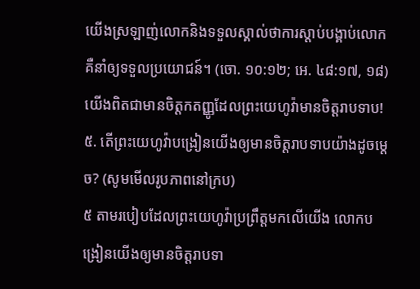យើងស្រឡាញ់លោកនិងទទួលស្គាល់ថាការស្ដាប់បង្គាប់លោកគឺនាំឲ្យទទួលប្រយោជន៍។ (ចោ. ១០:១២; អេ. ៤៨:១៧, ១៨) យើងពិតជាមានចិត្តកតញ្ញូដែលព្រះយេហូវ៉ាមានចិត្តរាបទាប!
៥. តើព្រះយេហូវ៉ាបង្រៀនយើងឲ្យមានចិត្តរាបទាបយ៉ាងដូចម្ដេច? (សូមមើលរូបភាពនៅក្រប)
៥ តាមរបៀបដែលព្រះយេហូវ៉ាប្រព្រឹត្តមកលើយើង លោកបង្រៀនយើងឲ្យមានចិត្តរាបទា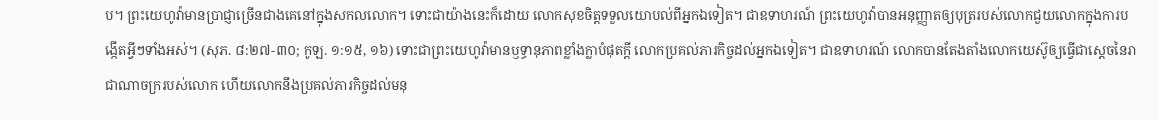ប។ ព្រះយេហូវ៉ាមានប្រាជ្ញាច្រើនជាងគេនៅក្នុងសកលលោក។ ទោះជាយ៉ាងនេះក៏ដោយ លោកសុខចិត្តទទួលយោបល់ពីអ្នកឯទៀត។ ជាឧទាហរណ៍ ព្រះយេហូវ៉ាបានអនុញ្ញាតឲ្យបុត្ររបស់លោកជួយលោកក្នុងការបង្កើតអ្វីៗទាំងអស់។ (សុភ. ៨:២៧-៣០; កូឡ. ១:១៥, ១៦) ទោះជាព្រះយេហូវ៉ាមានឫទ្ធានុភាពខ្លាំងក្លាបំផុតក្ដី លោកប្រគល់ភារកិច្ចដល់អ្នកឯទៀត។ ជាឧទាហរណ៍ លោកបានតែងតាំងលោកយេស៊ូឲ្យធ្វើជាស្ដេចនៃរាជាណាចក្ររបស់លោក ហើយលោកនឹងប្រគល់ភារកិច្ចដល់មនុ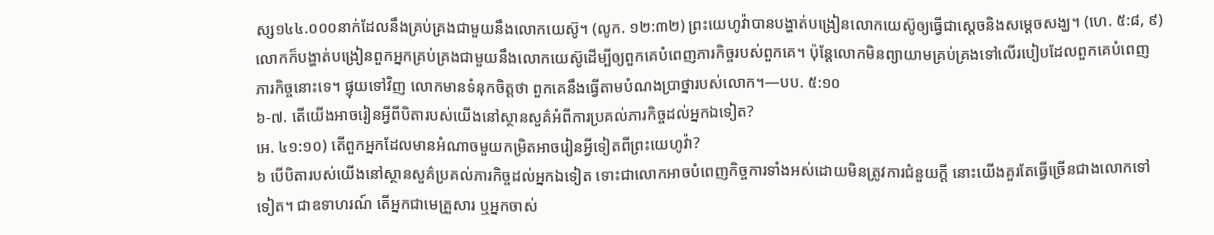ស្ស១៤៤.០០០នាក់ដែលនឹងគ្រប់គ្រងជាមួយនឹងលោកយេស៊ូ។ (លូក. ១២:៣២) ព្រះយេហូវ៉ាបានបង្ហាត់បង្រៀនលោកយេស៊ូឲ្យធ្វើជាស្ដេចនិងសម្ដេចសង្ឃ។ (ហេ. ៥:៨, ៩) លោកក៏បង្ហាត់បង្រៀនពួកអ្នកគ្រប់គ្រងជាមួយនឹងលោកយេស៊ូដើម្បីឲ្យពួកគេបំពេញភារកិច្ចរបស់ពួកគេ។ ប៉ុន្តែលោកមិនព្យាយាមគ្រប់គ្រងទៅលើរបៀបដែលពួកគេបំពេញភារកិច្ចនោះទេ។ ផ្ទុយទៅវិញ លោកមានទំនុកចិត្តថា ពួកគេនឹងធ្វើតាមបំណងប្រាថ្នារបស់លោក។—បប. ៥:១០
៦-៧. តើយើងអាចរៀនអ្វីពីបិតារបស់យើងនៅស្ថានសួគ៌អំពីការប្រគល់ភារកិច្ចដល់អ្នកឯទៀត?
អេ. ៤១:១០) តើពួកអ្នកដែលមានអំណាចមួយកម្រិតអាចរៀនអ្វីទៀតពីព្រះយេហូវ៉ា?
៦ បើបិតារបស់យើងនៅស្ថានសួគ៌ប្រគល់ភារកិច្ចដល់អ្នកឯទៀត ទោះជាលោកអាចបំពេញកិច្ចការទាំងអស់ដោយមិនត្រូវការជំនួយក្ដី នោះយើងគួរតែធ្វើច្រើនជាងលោកទៅទៀត។ ជាឧទាហរណ៍ តើអ្នកជាមេគ្រួសារ ឬអ្នកចាស់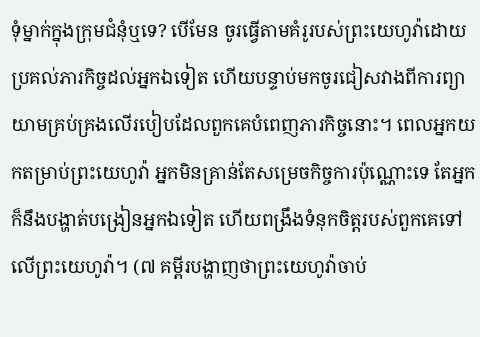ទុំម្នាក់ក្នុងក្រុមជំនុំឬទេ? បើមែន ចូរធ្វើតាមគំរូរបស់ព្រះយេហូវ៉ាដោយប្រគល់ភារកិច្ចដល់អ្នកឯទៀត ហើយបន្ទាប់មកចូរជៀសវាងពីការព្យាយាមគ្រប់គ្រងលើរបៀបដែលពួកគេបំពេញភារកិច្ចនោះ។ ពេលអ្នកយកតម្រាប់ព្រះយេហូវ៉ា អ្នកមិនគ្រាន់តែសម្រេចកិច្ចការប៉ុណ្ណោះទេ តែអ្នកក៏នឹងបង្ហាត់បង្រៀនអ្នកឯទៀត ហើយពង្រឹងទំនុកចិត្តរបស់ពួកគេទៅលើព្រះយេហូវ៉ា។ (៧ គម្ពីរបង្ហាញថាព្រះយេហូវ៉ាចាប់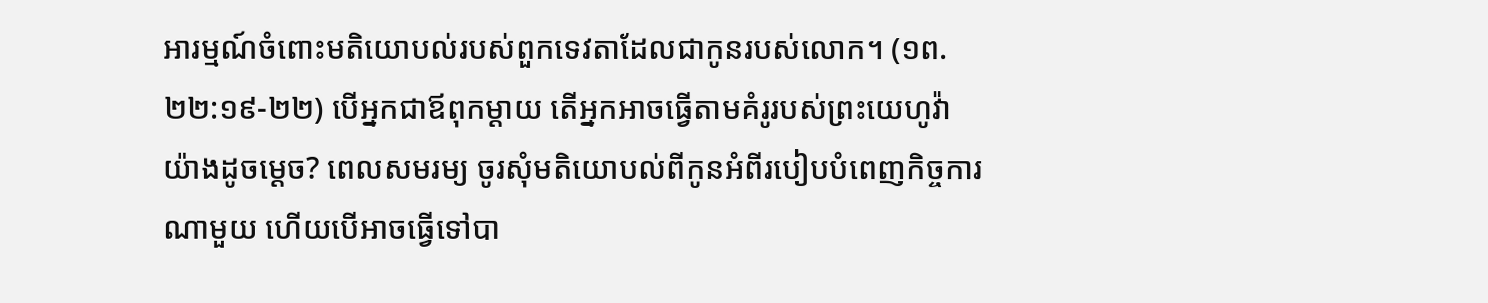អារម្មណ៍ចំពោះមតិយោបល់របស់ពួកទេវតាដែលជាកូនរបស់លោក។ (១ព. ២២:១៩-២២) បើអ្នកជាឪពុកម្ដាយ តើអ្នកអាចធ្វើតាមគំរូរបស់ព្រះយេហូវ៉ាយ៉ាងដូចម្ដេច? ពេលសមរម្យ ចូរសុំមតិយោបល់ពីកូនអំពីរបៀបបំពេញកិច្ចការណាមួយ ហើយបើអាចធ្វើទៅបា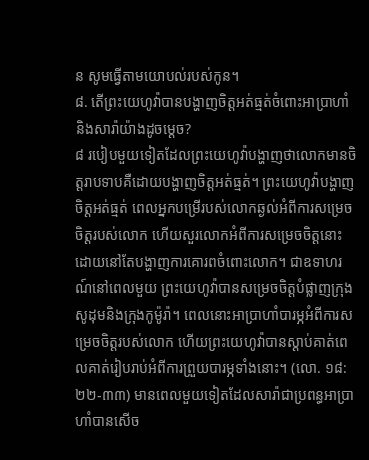ន សូមធ្វើតាមយោបល់របស់កូន។
៨. តើព្រះយេហូវ៉ាបានបង្ហាញចិត្តអត់ធ្មត់ចំពោះអាប្រាហាំនិងសារ៉ាយ៉ាងដូចម្ដេច?
៨ របៀបមួយទៀតដែលព្រះយេហូវ៉ាបង្ហាញថាលោកមានចិត្តរាបទាបគឺដោយបង្ហាញចិត្តអត់ធ្មត់។ ព្រះយេហូវ៉ាបង្ហាញចិត្តអត់ធ្មត់ ពេលអ្នកបម្រើរបស់លោកឆ្ងល់អំពីការសម្រេចចិត្តរបស់លោក ហើយសួរលោកអំពីការសម្រេចចិត្តនោះដោយនៅតែបង្ហាញការគោរពចំពោះលោក។ ជាឧទាហរណ៍នៅពេលមួយ ព្រះយេហូវ៉ាបានសម្រេចចិត្តបំផ្លាញក្រុងសូដុមនិងក្រុងកូម៉ូរ៉ា។ ពេលនោះអាប្រាហាំបារម្ភអំពីការសម្រេចចិត្តរបស់លោក ហើយព្រះយេហូវ៉ាបានស្ដាប់គាត់ពេលគាត់រៀបរាប់អំពីការព្រួយបារម្ភទាំងនោះ។ (លោ. ១៨:២២-៣៣) មានពេលមួយទៀតដែលសារ៉ាជាប្រពន្ធអាប្រាហាំបានសើច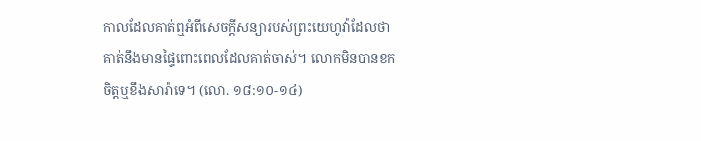កាលដែលគាត់ឮអំពីសេចក្ដីសន្យារបស់ព្រះយេហូវ៉ាដែលថាគាត់នឹងមានផ្ទៃពោះពេលដែលគាត់ចាស់។ លោកមិនបានខកចិត្តឬខឹងសារ៉ាទេ។ (លោ. ១៨:១០-១៤)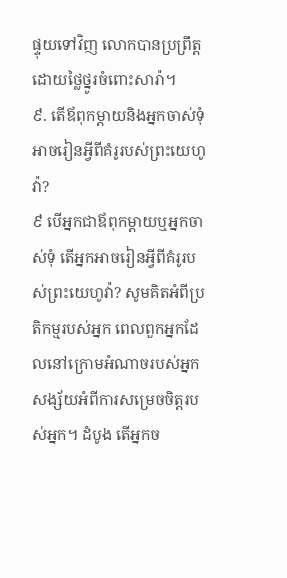ផ្ទុយទៅវិញ លោកបានប្រព្រឹត្តដោយថ្លៃថ្នូរចំពោះសារ៉ា។
៩. តើឪពុកម្ដាយនិងអ្នកចាស់ទុំអាចរៀនអ្វីពីគំរូរបស់ព្រះយេហូវ៉ា?
៩ បើអ្នកជាឪពុកម្ដាយឬអ្នកចាស់ទុំ តើអ្នកអាចរៀនអ្វីពីគំរូរបស់ព្រះយេហូវ៉ា? សូមគិតអំពីប្រតិកម្មរបស់អ្នក ពេលពួកអ្នកដែលនៅក្រោមអំណាចរបស់អ្នកសង្ស័យអំពីការសម្រេចចិត្តរបស់អ្នក។ ដំបូង តើអ្នកច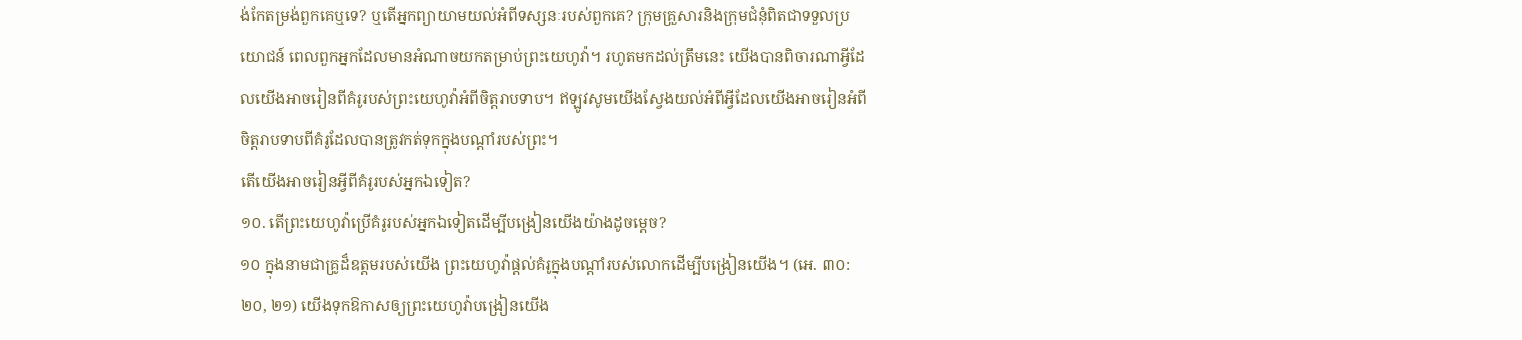ង់កែតម្រង់ពួកគេឬទេ? ឬតើអ្នកព្យាយាមយល់អំពីទស្សនៈរបស់ពួកគេ? ក្រុមគ្រួសារនិងក្រុមជំនុំពិតជាទទួលប្រយោជន៍ ពេលពួកអ្នកដែលមានអំណាចយកតម្រាប់ព្រះយេហូវ៉ា។ រហូតមកដល់ត្រឹមនេះ យើងបានពិចារណាអ្វីដែលយើងអាចរៀនពីគំរូរបស់ព្រះយេហូវ៉ាអំពីចិត្តរាបទាប។ ឥឡូវសូមយើងស្វែងយល់អំពីអ្វីដែលយើងអាចរៀនអំពីចិត្តរាបទាបពីគំរូដែលបានត្រូវកត់ទុកក្នុងបណ្ដាំរបស់ព្រះ។
តើយើងអាចរៀនអ្វីពីគំរូរបស់អ្នកឯទៀត?
១០. តើព្រះយេហូវ៉ាប្រើគំរូរបស់អ្នកឯទៀតដើម្បីបង្រៀនយើងយ៉ាងដូចម្ដេច?
១០ ក្នុងនាមជាគ្រូដ៏ឧត្ដមរបស់យើង ព្រះយេហូវ៉ាផ្ដល់គំរូក្នុងបណ្ដាំរបស់លោកដើម្បីបង្រៀនយើង។ (អេ. ៣០:២០, ២១) យើងទុកឱកាសឲ្យព្រះយេហូវ៉ាបង្រៀនយើង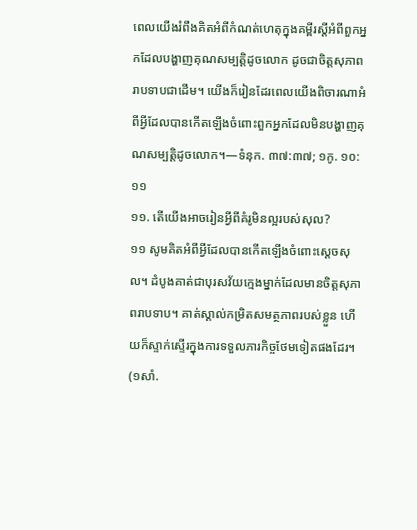ពេលយើងរំពឹងគិតអំពីកំណត់ហេតុក្នុងគម្ពីរស្ដីអំពីពួកអ្នកដែលបង្ហាញគុណសម្បត្តិដូចលោក ដូចជាចិត្តសុភាពរាបទាបជាដើម។ យើងក៏រៀនដែរពេលយើងពិចារណាអំពីអ្វីដែលបានកើតឡើងចំពោះពួកអ្នកដែលមិនបង្ហាញគុណសម្បត្តិដូចលោក។—ទំនុក. ៣៧:៣៧; ១កូ. ១០:១១
១១. តើយើងអាចរៀនអ្វីពីគំរូមិនល្អរបស់សុល?
១១ សូមគិតអំពីអ្វីដែលបានកើតឡើងចំពោះស្ដេចសុល។ ដំបូងគាត់ជាបុរសវ័យក្មេងម្នាក់ដែលមានចិត្តសុភាពរាបទាប។ គាត់ស្គាល់កម្រិតសមត្ថភាពរបស់ខ្លួន ហើយក៏ស្ទាក់ស្ទើរក្នុងការទទួលភារកិច្ចថែមទៀតផងដែរ។ (១សាំ.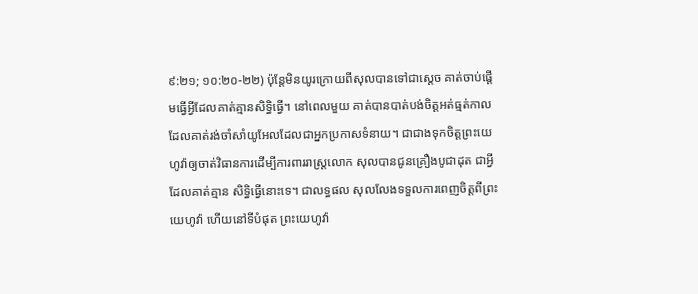៩:២១; ១០:២០-២២) ប៉ុន្តែមិនយូរក្រោយពីសុលបានទៅជាស្ដេច គាត់ចាប់ផ្ដើមធ្វើអ្វីដែលគាត់គ្មានសិទ្ធិធ្វើ។ នៅពេលមួយ គាត់បានបាត់បង់ចិត្តអត់ធ្មត់កាលដែលគាត់រង់ចាំសាំយូអែលដែលជាអ្នកប្រកាសទំនាយ។ ជាជាងទុកចិត្តព្រះយេហូវ៉ាឲ្យចាត់វិធានការដើម្បីការពាររាស្ត្រលោក សុលបានជូនគ្រឿងបូជាដុត ជាអ្វីដែលគាត់គ្មាន សិទ្ធិធ្វើនោះទេ។ ជាលទ្ធផល សុលលែងទទួលការពេញចិត្តពីព្រះយេហូវ៉ា ហើយនៅទីបំផុត ព្រះយេហូវ៉ា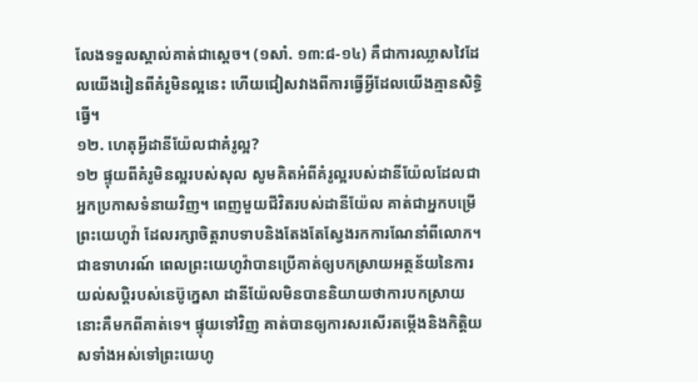លែងទទួលស្គាល់គាត់ជាស្ដេច។ (១សាំ. ១៣:៨-១៤) គឺជាការឈ្លាសវៃដែលយើងរៀនពីគំរូមិនល្អនេះ ហើយជៀសវាងពីការធ្វើអ្វីដែលយើងគ្មានសិទ្ធិធ្វើ។
១២. ហេតុអ្វីដានីយ៉ែលជាគំរូល្អ?
១២ ផ្ទុយពីគំរូមិនល្អរបស់សុល សូមគិតអំពីគំរូល្អរបស់ដានីយ៉ែលដែលជាអ្នកប្រកាសទំនាយវិញ។ ពេញមួយជីវិតរបស់ដានីយ៉ែល គាត់ជាអ្នកបម្រើព្រះយេហូវ៉ា ដែលរក្សាចិត្តរាបទាបនិងតែងតែស្វែងរកការណែនាំពីលោក។ ជាឧទាហរណ៍ ពេលព្រះយេហូវ៉ាបានប្រើគាត់ឲ្យបកស្រាយអត្ថន័យនៃការយល់សប្ដិរបស់នេប៊ូក្នេសា ដានីយ៉ែលមិនបាននិយាយថាការបកស្រាយនោះគឺមកពីគាត់ទេ។ ផ្ទុយទៅវិញ គាត់បានឲ្យការសរសើរតម្កើងនិងកិត្តិយសទាំងអស់ទៅព្រះយេហូ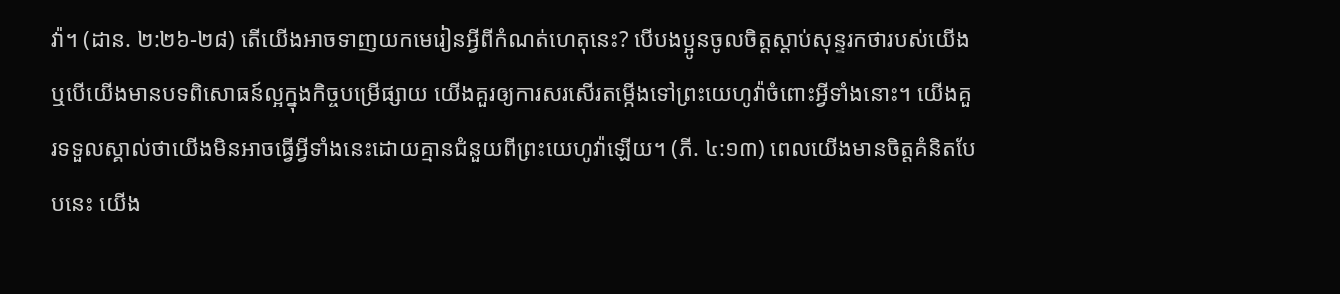វ៉ា។ (ដាន. ២:២៦-២៨) តើយើងអាចទាញយកមេរៀនអ្វីពីកំណត់ហេតុនេះ? បើបងប្អូនចូលចិត្តស្ដាប់សុន្ទរកថារបស់យើង ឬបើយើងមានបទពិសោធន៍ល្អក្នុងកិច្ចបម្រើផ្សាយ យើងគួរឲ្យការសរសើរតម្កើងទៅព្រះយេហូវ៉ាចំពោះអ្វីទាំងនោះ។ យើងគួរទទួលស្គាល់ថាយើងមិនអាចធ្វើអ្វីទាំងនេះដោយគ្មានជំនួយពីព្រះយេហូវ៉ាឡើយ។ (ភី. ៤:១៣) ពេលយើងមានចិត្តគំនិតបែបនេះ យើង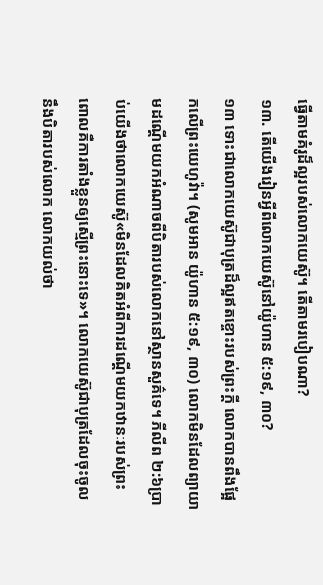ធ្វើតាមគំរូដ៏ល្អរបស់លោកយេស៊ូ។ តើតាមរបៀបណា?
១៣. តើយើងរៀនអ្វីពីលោកយេស៊ូនៅយ៉ូហាន ៥:១៩, ៣០?
១៣ ទោះជាលោកយេស៊ូជាបុត្រដ៏ល្អឥតខ្ចោះរបស់ព្រះក្ដី លោកបានពឹងផ្អែកលើព្រះយេហូវ៉ា។ (សូមអាន យ៉ូហាន ៥:១៩, ៣០) លោកមិនដែលព្យាយាមដណ្ដើមយកអំណាចពីបិតារបស់លោកនៅស្ថានសួគ៌ទេ។ ភីលីព ២:៦ប្រាប់យើងថាលោកយេស៊ូ«មិនដែលគិតអំពីការដណ្ដើមយកឋានៈរបស់ព្រះ ពោលគឺការតាំងខ្លួនឲ្យស្មើព្រះនោះទេ»។ លោកយេស៊ូជាបុត្រដែលចុះចូលនឹងបិតារបស់លោក លោកយល់ថា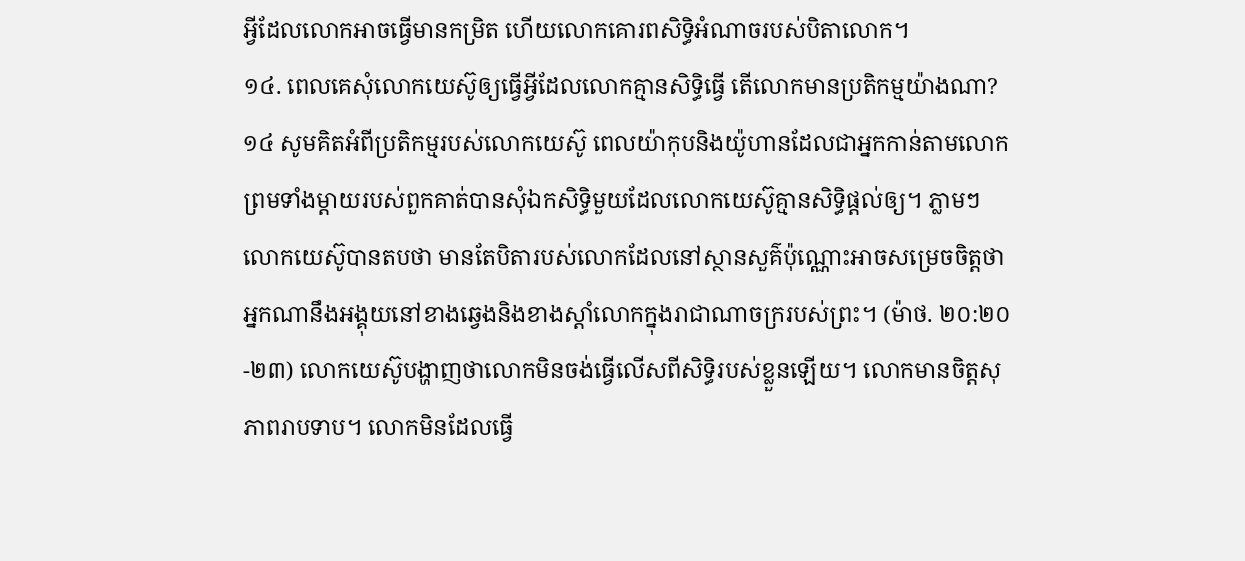អ្វីដែលលោកអាចធ្វើមានកម្រិត ហើយលោកគោរពសិទ្ធិអំណាចរបស់បិតាលោក។
១៤. ពេលគេសុំលោកយេស៊ូឲ្យធ្វើអ្វីដែលលោកគ្មានសិទ្ធិធ្វើ តើលោកមានប្រតិកម្មយ៉ាងណា?
១៤ សូមគិតអំពីប្រតិកម្មរបស់លោកយេស៊ូ ពេលយ៉ាកុបនិងយ៉ូហានដែលជាអ្នកកាន់តាមលោក ព្រមទាំងម្ដាយរបស់ពួកគាត់បានសុំឯកសិទ្ធិមួយដែលលោកយេស៊ូគ្មានសិទ្ធិផ្ដល់ឲ្យ។ ភ្លាមៗលោកយេស៊ូបានតបថា មានតែបិតារបស់លោកដែលនៅស្ថានសួគ៌ប៉ុណ្ណោះអាចសម្រេចចិត្តថាអ្នកណានឹងអង្គុយនៅខាងឆ្វេងនិងខាងស្ដាំលោកក្នុងរាជាណាចក្ររបស់ព្រះ។ (ម៉ាថ. ២០:២០-២៣) លោកយេស៊ូបង្ហាញថាលោកមិនចង់ធ្វើលើសពីសិទ្ធិរបស់ខ្លួនឡើយ។ លោកមានចិត្តសុភាពរាបទាប។ លោកមិនដែលធ្វើ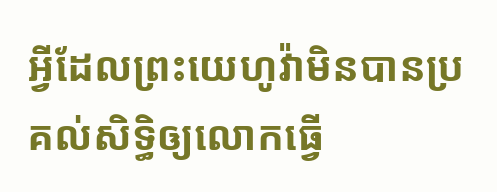អ្វីដែលព្រះយេហូវ៉ាមិនបានប្រគល់សិទ្ធិឲ្យលោកធ្វើ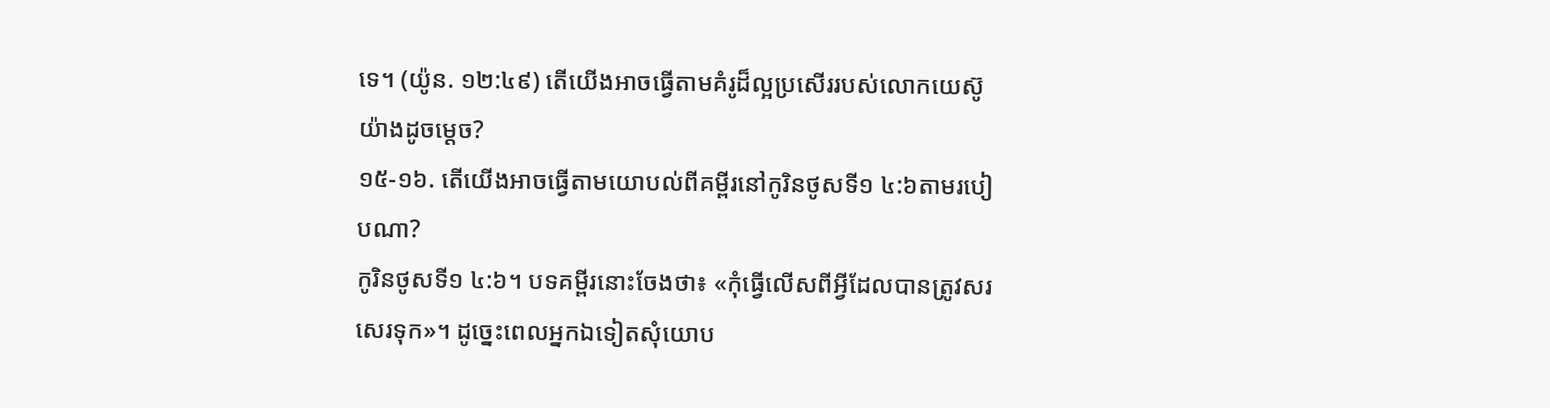ទេ។ (យ៉ូន. ១២:៤៩) តើយើងអាចធ្វើតាមគំរូដ៏ល្អប្រសើររបស់លោកយេស៊ូយ៉ាងដូចម្ដេច?
១៥-១៦. តើយើងអាចធ្វើតាមយោបល់ពីគម្ពីរនៅកូរិនថូសទី១ ៤:៦តាមរបៀបណា?
កូរិនថូសទី១ ៤:៦។ បទគម្ពីរនោះចែងថា៖ «កុំធ្វើលើសពីអ្វីដែលបានត្រូវសរសេរទុក»។ ដូច្នេះពេលអ្នកឯទៀតសុំយោប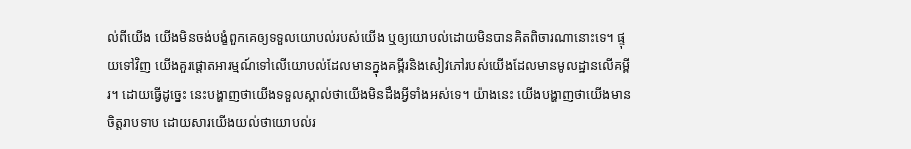ល់ពីយើង យើងមិនចង់បង្ខំពួកគេឲ្យទទួលយោបល់របស់យើង ឬឲ្យយោបល់ដោយមិនបានគិតពិចារណានោះទេ។ ផ្ទុយទៅវិញ យើងគួរផ្ដោតអារម្មណ៍ទៅលើយោបល់ដែលមានក្នុងគម្ពីរនិងសៀវភៅរបស់យើងដែលមានមូលដ្ឋានលើគម្ពីរ។ ដោយធ្វើដូច្នេះ នេះបង្ហាញថាយើងទទួលស្គាល់ថាយើងមិនដឹងអ្វីទាំងអស់ទេ។ យ៉ាងនេះ យើងបង្ហាញថាយើងមានចិត្តរាបទាប ដោយសារយើងយល់ថាយោបល់រ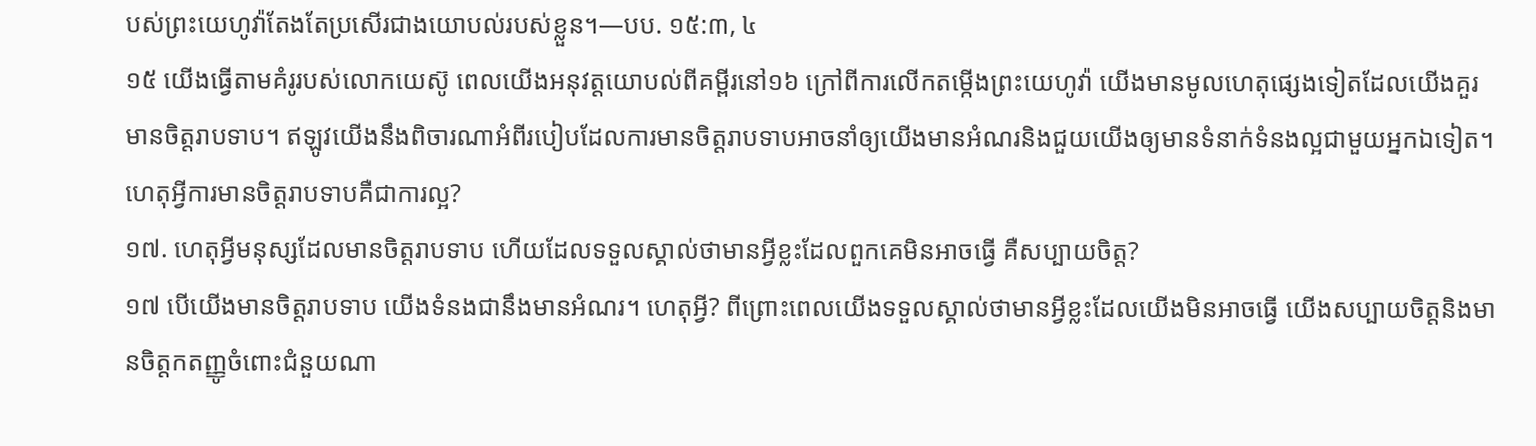បស់ព្រះយេហូវ៉ាតែងតែប្រសើរជាងយោបល់របស់ខ្លួន។—បប. ១៥:៣, ៤
១៥ យើងធ្វើតាមគំរូរបស់លោកយេស៊ូ ពេលយើងអនុវត្តយោបល់ពីគម្ពីរនៅ១៦ ក្រៅពីការលើកតម្កើងព្រះយេហូវ៉ា យើងមានមូលហេតុផ្សេងទៀតដែលយើងគួរមានចិត្តរាបទាប។ ឥឡូវយើងនឹងពិចារណាអំពីរបៀបដែលការមានចិត្តរាបទាបអាចនាំឲ្យយើងមានអំណរនិងជួយយើងឲ្យមានទំនាក់ទំនងល្អជាមួយអ្នកឯទៀត។
ហេតុអ្វីការមានចិត្តរាបទាបគឺជាការល្អ?
១៧. ហេតុអ្វីមនុស្សដែលមានចិត្តរាបទាប ហើយដែលទទួលស្គាល់ថាមានអ្វីខ្លះដែលពួកគេមិនអាចធ្វើ គឺសប្បាយចិត្ត?
១៧ បើយើងមានចិត្តរាបទាប យើងទំនងជានឹងមានអំណរ។ ហេតុអ្វី? ពីព្រោះពេលយើងទទួលស្គាល់ថាមានអ្វីខ្លះដែលយើងមិនអាចធ្វើ យើងសប្បាយចិត្តនិងមានចិត្តកតញ្ញូចំពោះជំនួយណា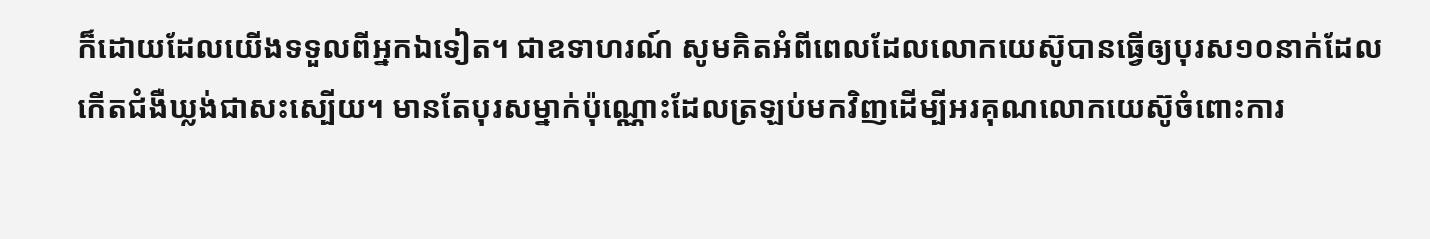ក៏ដោយដែលយើងទទួលពីអ្នកឯទៀត។ ជាឧទាហរណ៍ សូមគិតអំពីពេលដែលលោកយេស៊ូបានធ្វើឲ្យបុរស១០នាក់ដែលកើតជំងឺឃ្លង់ជាសះស្បើយ។ មានតែបុរសម្នាក់ប៉ុណ្ណោះដែលត្រឡប់មកវិញដើម្បីអរគុណលោកយេស៊ូចំពោះការ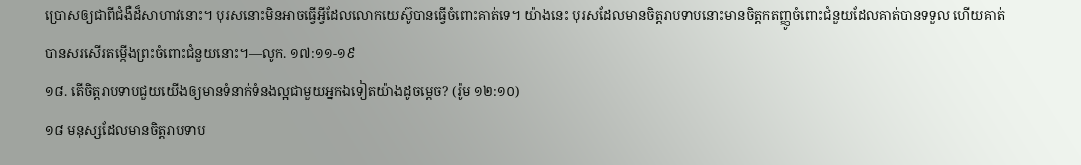ប្រោសឲ្យជាពីជំងឺដ៏សាហាវនោះ។ បុរសនោះមិនអាចធ្វើអ្វីដែលលោកយេស៊ូបានធ្វើចំពោះគាត់ទេ។ យ៉ាងនេះ បុរសដែលមានចិត្តរាបទាបនោះមានចិត្តកតញ្ញូចំពោះជំនួយដែលគាត់បានទទួល ហើយគាត់បានសរសើរតម្កើងព្រះចំពោះជំនួយនោះ។—លូក. ១៧:១១-១៩
១៨. តើចិត្តរាបទាបជួយយើងឲ្យមានទំនាក់ទំនងល្អជាមួយអ្នកឯទៀតយ៉ាងដូចម្ដេច? (រ៉ូម ១២:១០)
១៨ មនុស្សដែលមានចិត្តរាបទាប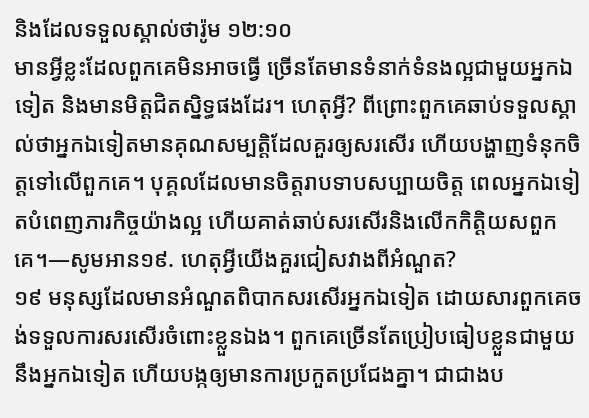និងដែលទទួលស្គាល់ថារ៉ូម ១២:១០
មានអ្វីខ្លះដែលពួកគេមិនអាចធ្វើ ច្រើនតែមានទំនាក់ទំនងល្អជាមួយអ្នកឯទៀត និងមានមិត្តជិតស្និទ្ធផងដែរ។ ហេតុអ្វី? ពីព្រោះពួកគេឆាប់ទទួលស្គាល់ថាអ្នកឯទៀតមានគុណសម្បត្តិដែលគួរឲ្យសរសើរ ហើយបង្ហាញទំនុកចិត្តទៅលើពួកគេ។ បុគ្គលដែលមានចិត្តរាបទាបសប្បាយចិត្ត ពេលអ្នកឯទៀតបំពេញភារកិច្ចយ៉ាងល្អ ហើយគាត់ឆាប់សរសើរនិងលើកកិត្តិយសពួកគេ។—សូមអាន១៩. ហេតុអ្វីយើងគួរជៀសវាងពីអំណួត?
១៩ មនុស្សដែលមានអំណួតពិបាកសរសើរអ្នកឯទៀត ដោយសារពួកគេចង់ទទួលការសរសើរចំពោះខ្លួនឯង។ ពួកគេច្រើនតែប្រៀបធៀបខ្លួនជាមួយនឹងអ្នកឯទៀត ហើយបង្កឲ្យមានការប្រកួតប្រជែងគ្នា។ ជាជាងប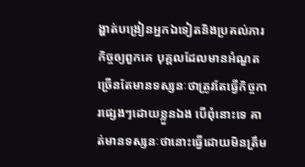ង្ហាត់បង្រៀនអ្នកឯទៀតនិងប្រគល់ភារកិច្ចឲ្យពួកគេ បុគ្គលដែលមានអំណួតច្រើនតែមានទស្សនៈថាត្រូវតែធ្វើកិច្ចការផ្សេងៗដោយខ្លួនឯង បើពុំនោះទេ គាត់មានទស្សនៈថានោះធ្វើដោយមិនត្រឹម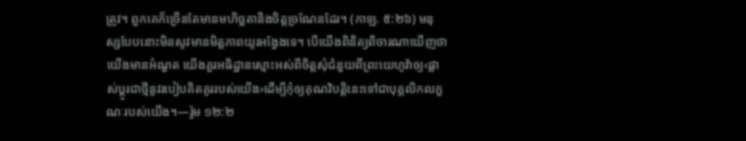ត្រូវ។ ពួកគេក៏ច្រើនតែមានមហិច្ឆតានិងចិត្តច្រណែនដែរ។ (កាឡ. ៥:២៦) មនុស្សបែបនោះមិនសូវមានមិត្តភាពយូរអង្វែងទេ។ បើយើងពិនិត្យពិចារណាឃើញថាយើងមានអំណួត យើងគួរអធិដ្ឋានស្មោះអស់ពីចិត្តសុំជំនួយពីព្រះយេហូវ៉ាឲ្យ‹ផ្លាស់ប្ដូរជាថ្មីនូវរបៀបគិតគូររបស់យើង›ដើម្បីកុំឲ្យគុណវិបត្តិនេះទៅជាបុគ្គលិកលក្ខណៈរបស់យើង។—រ៉ូម ១២:២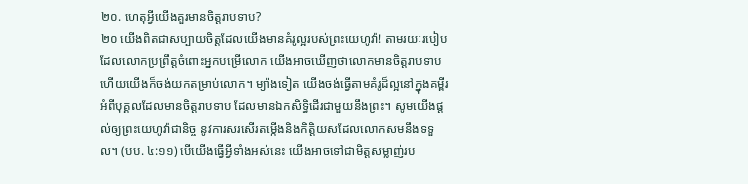២០. ហេតុអ្វីយើងគួរមានចិត្តរាបទាប?
២០ យើងពិតជាសប្បាយចិត្តដែលយើងមានគំរូល្អរបស់ព្រះយេហូវ៉ា! តាមរយៈរបៀបដែលលោកប្រព្រឹត្តចំពោះអ្នកបម្រើលោក យើងអាចឃើញថាលោកមានចិត្តរាបទាប ហើយយើងក៏ចង់យកតម្រាប់លោក។ ម្យ៉ាងទៀត យើងចង់ធ្វើតាមគំរូដ៏ល្អនៅក្នុងគម្ពីរអំពីបុគ្គលដែលមានចិត្តរាបទាប ដែលមានឯកសិទ្ធិដើរជាមួយនឹងព្រះ។ សូមយើងផ្ដល់ឲ្យព្រះយេហូវ៉ាជានិច្ច នូវការសរសើរតម្កើងនិងកិត្តិយសដែលលោកសមនឹងទទួល។ (បប. ៤:១១) បើយើងធ្វើអ្វីទាំងអស់នេះ យើងអាចទៅជាមិត្តសម្លាញ់រប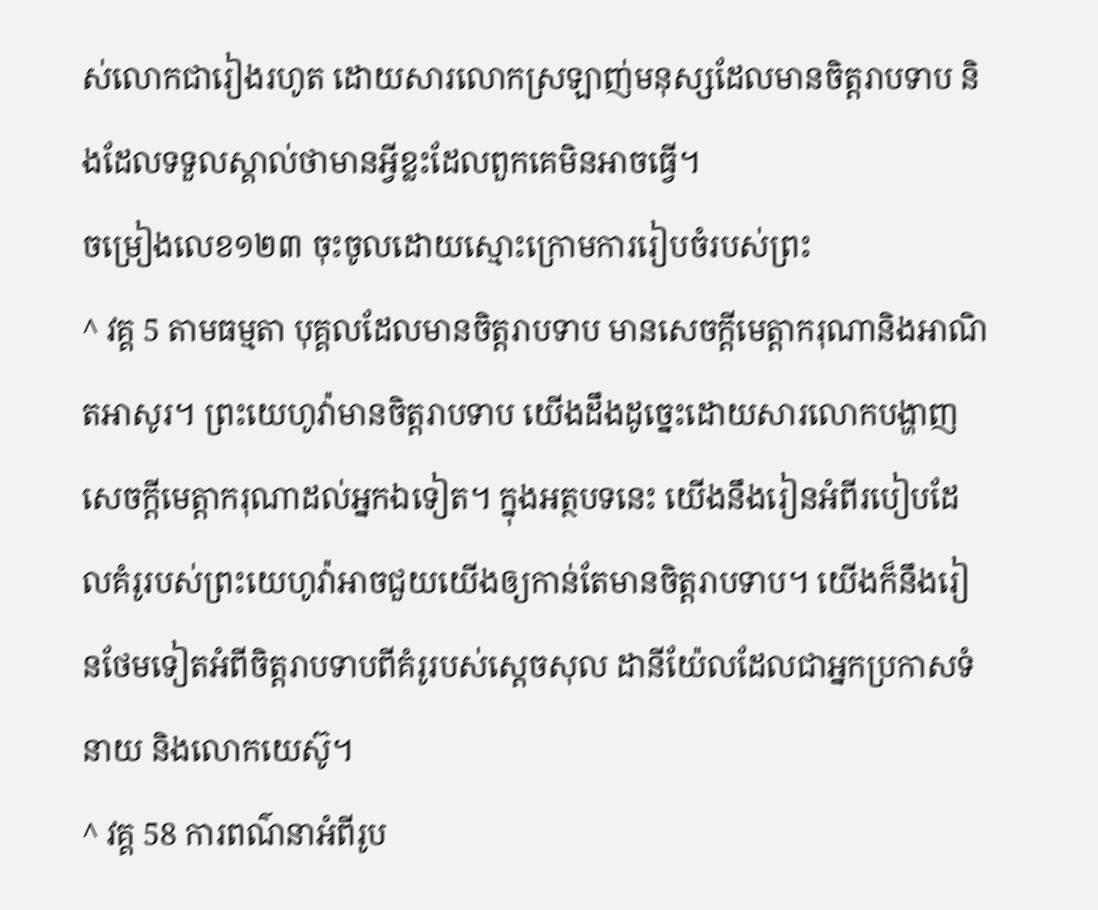ស់លោកជារៀងរហូត ដោយសារលោកស្រឡាញ់មនុស្សដែលមានចិត្តរាបទាប និងដែលទទួលស្គាល់ថាមានអ្វីខ្លះដែលពួកគេមិនអាចធ្វើ។
ចម្រៀងលេខ១២៣ ចុះចូលដោយស្មោះក្រោមការរៀបចំរបស់ព្រះ
^ វគ្គ 5 តាមធម្មតា បុគ្គលដែលមានចិត្តរាបទាប មានសេចក្ដីមេត្តាករុណានិងអាណិតអាសូរ។ ព្រះយេហូវ៉ាមានចិត្តរាបទាប យើងដឹងដូច្នេះដោយសារលោកបង្ហាញសេចក្ដីមេត្តាករុណាដល់អ្នកឯទៀត។ ក្នុងអត្ថបទនេះ យើងនឹងរៀនអំពីរបៀបដែលគំរូរបស់ព្រះយេហូវ៉ាអាចជួយយើងឲ្យកាន់តែមានចិត្តរាបទាប។ យើងក៏នឹងរៀនថែមទៀតអំពីចិត្តរាបទាបពីគំរូរបស់ស្ដេចសុល ដានីយ៉ែលដែលជាអ្នកប្រកាសទំនាយ និងលោកយេស៊ូ។
^ វគ្គ 58 ការពណ៌នាអំពីរូប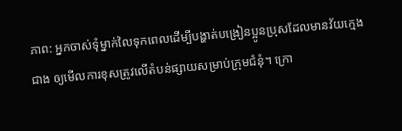ភាព: អ្នកចាស់ទុំម្នាក់លៃទុកពេលដើម្បីបង្ហាត់បង្រៀនប្អូនប្រុសដែលមានវ័យក្មេងជាង ឲ្យមើលការខុសត្រូវលើតំបន់ផ្សាយសម្រាប់ក្រុមជំនុំ។ ក្រោ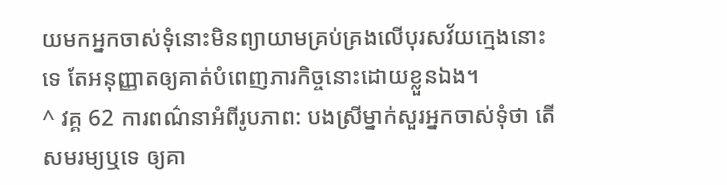យមកអ្នកចាស់ទុំនោះមិនព្យាយាមគ្រប់គ្រងលើបុរសវ័យក្មេងនោះទេ តែអនុញ្ញាតឲ្យគាត់បំពេញភារកិច្ចនោះដោយខ្លួនឯង។
^ វគ្គ 62 ការពណ៌នាអំពីរូបភាព: បងស្រីម្នាក់សួរអ្នកចាស់ទុំថា តើសមរម្យឬទេ ឲ្យគា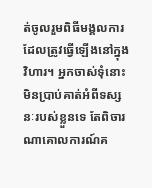ត់ចូលរួមពិធីមង្គលការដែលត្រូវធ្វើឡើងនៅក្នុងវិហារ។ អ្នកចាស់ទុំនោះមិនប្រាប់គាត់អំពីទស្សនៈរបស់ខ្លួនទេ តែពិចារណាគោលការណ៍គ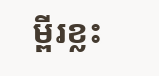ម្ពីរខ្លះ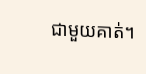ជាមួយគាត់។